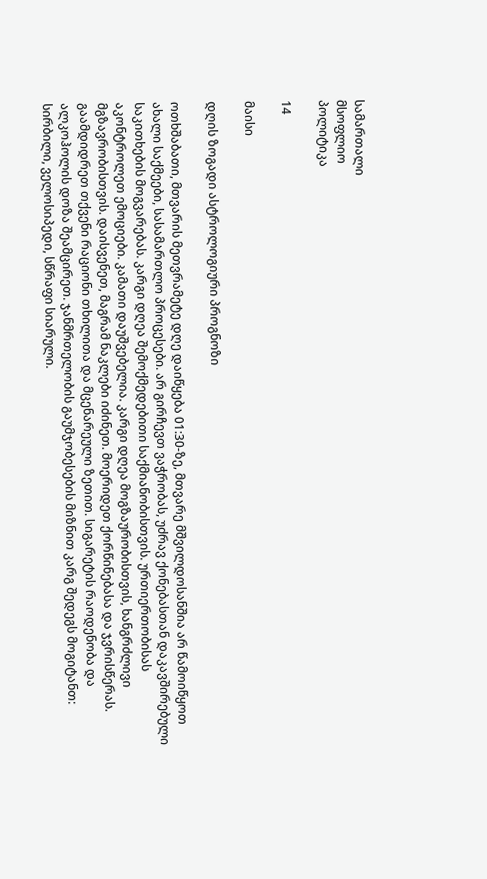სამართალი
მსოფლიო
პოლიტიკა

14

მაისი

დღის ზოგადი ასტროლოგიური პროგნოზი

ოთხშაბათი, მთვარის მეთვრამეტე დღე დაიწყება 01:30-ზე, მთვარე მშვილდოსანშია არ წამოიწყოთ ახალი საქმეები, სასამართლო პროცესები. არ გირჩევთ ვაჭრობას, უძრავ ქონებასთან დაკავშირებული საკითხების მოგვარებას. კარგი დღეა შემოქმედებითი საქმიანობისთვის. ურთიერთობისას აკონტროლეთ ემოციები. კამათი დაუშვებელია. კარგი დღეა მოგზაურობისთვის, ხანგრძლივი მგზავრობისთვის. დაისვენეთ, მაგრამ ნაკლები იძინეთ. მოერიდეთ ქორწინებასა და ჯვრისწერას. გაამდიდრეთ თქვენი რაციონი თხილითა და მცენარეული ზეთით. სიგარეტის რაოდენობა და ალკოჰოლის დოზა შეამცირეთ. ჯანმრთელობის გაუმჯობესების მიზნით კარგ შედეგს მოგიტანთ: სირბილი, ველოსიპედი, სწრაფი სიარული.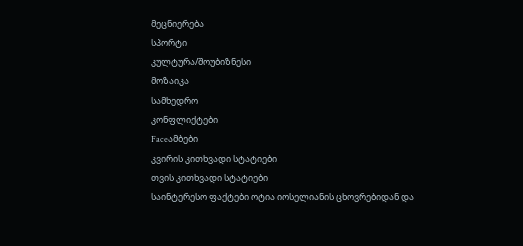მეცნიერება
სპორტი
კულტურა/შოუბიზნესი
მოზაიკა
სამხედრო
კონფლიქტები
Faceამბები
კვირის კითხვადი სტატიები
თვის კითხვადი სტატიები
საინტერესო ფაქტები ოტია იოსელიანის ცხოვრებიდან და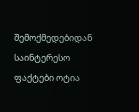შემოქმედებიდან
საინტერესო ფაქტები ოტია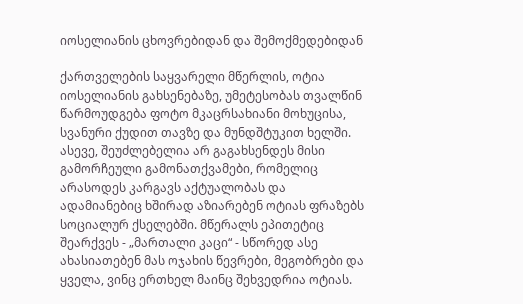იოსელიანის ცხოვრებიდან და შემოქმედებიდან

ქართველების საყვარელი მწერლის, ოტია იოსელიანის გახსენებაზე, უმეტესობას თვალწინ წარმოუდგება ფოტო მკაცრსახიანი მოხუცისა, სვანური ქუდით თავზე და მუნდშტუკით ხელში. ასევე, შეუძლებელია არ გაგახსენდეს მისი გამორჩეული გამონათქვამები, რომელიც არასოდეს კარგავს აქტუალობას და ადამიანებიც ხშირად აზიარებენ ოტიას ფრაზებს სოციალურ ქსელებში. მწერალს ეპითეტიც შეარქვეს - „მართალი კაცი“ - სწორედ ასე ახასიათებენ მას ოჯახის წევრები, მეგობრები და ყველა, ვინც ერთხელ მაინც შეხვედრია ოტიას.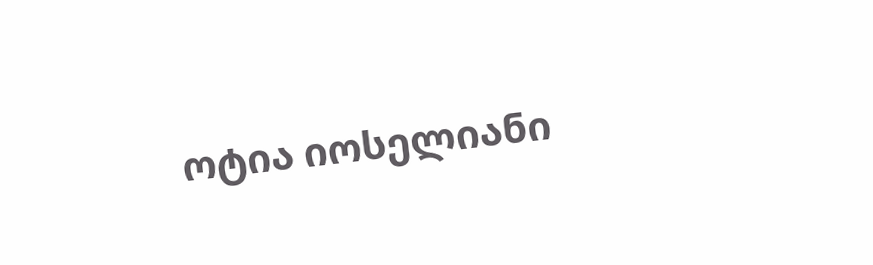ოტია იოსელიანი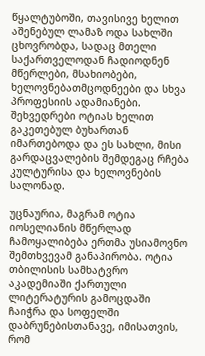წყალტუბოში, თავისივე ხელით აშენებულ ლამაზ ოდა სახლში ცხოვრობდა, სადაც მთელი საქართველოდან ჩადიოდნენ მწერლები, მსახიობები, ხელოვნებათმცოდნეები და სხვა პროფესიის ადამიანები. შეხვედრები ოტიას ხელით გაკეთებულ ბუხართან იმართებოდა და ეს სახლი, მისი გარდაცვალების შემდეგაც რჩება კულტურისა და ხელოვნების სალონად.

უცნაურია, მაგრამ ოტია იოსელიანის მწერლად ჩამოყალიბება ერთმა უსიამოვნო შემთხვევამ განაპირობა. ოტია თბილისის სამხატვრო აკადემიაში ქართული ლიტერატურის გამოცდაში ჩაიჭრა და სოფელში დაბრუნებისთანავე, იმისათვის, რომ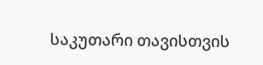საკუთარი თავისთვის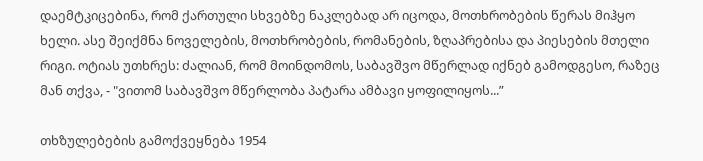დაემტკიცებინა, რომ ქართული სხვებზე ნაკლებად არ იცოდა, მოთხრობების წერას მიჰყო ხელი. ასე შეიქმნა ნოველების, მოთხრობების, რომანების, ზღაპრებისა და პიესების მთელი რიგი. ოტიას უთხრეს: ძალიან, რომ მოინდომოს, საბავშვო მწერლად იქნებ გამოდგესო, რაზეც მან თქვა, - "ვითომ საბავშვო მწერლობა პატარა ამბავი ყოფილიყოს...”

თხზულებების გამოქვეყნება 1954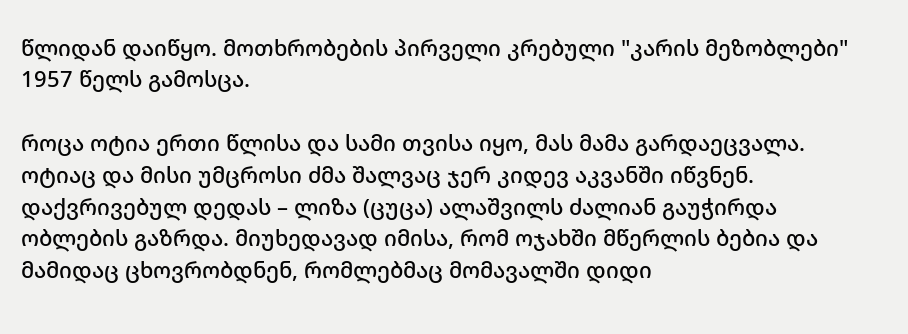წლიდან დაიწყო. მოთხრობების პირველი კრებული "კარის მეზობლები" 1957 წელს გამოსცა.

როცა ოტია ერთი წლისა და სამი თვისა იყო, მას მამა გარდაეცვალა. ოტიაც და მისი უმცროსი ძმა შალვაც ჯერ კიდევ აკვანში იწვნენ. დაქვრივებულ დედას – ლიზა (ცუცა) ალაშვილს ძალიან გაუჭირდა ობლების გაზრდა. მიუხედავად იმისა, რომ ოჯახში მწერლის ბებია და მამიდაც ცხოვრობდნენ, რომლებმაც მომავალში დიდი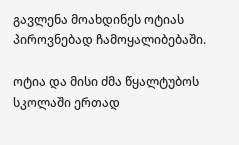გავლენა მოახდინეს ოტიას პიროვნებად ჩამოყალიბებაში.

ოტია და მისი ძმა წყალტუბოს სკოლაში ერთად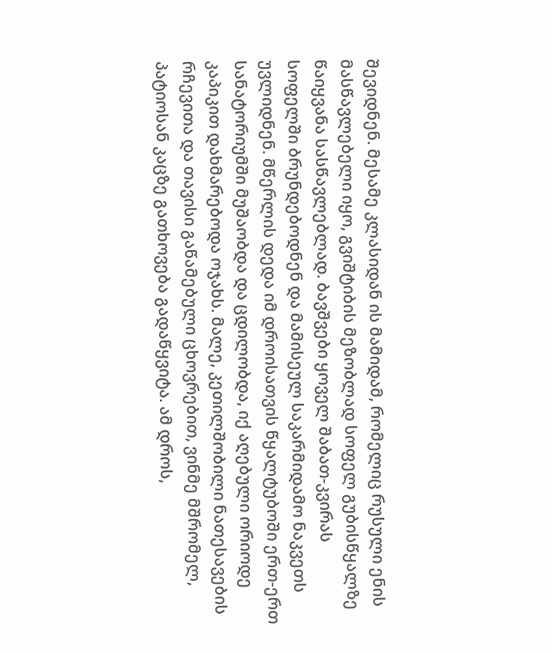შევიდნენ. მესამე კლასიდან ის მამიდამ, რომელიც რუსული ენის მასწავლებელი იყო, გვიშტიბის მეზობლად სოფელ გუბისწყალზე წაიყვანა სასწავლებლად. ბავშვები ყოველ შაბათ-კვირას სოფელში ბრუნდებოდნენ და მამისეულ საკარმიდამო ნაკვეთს უვლიდნენ. მწერლის დედა იმ დროისათვის წყალტუბოში ერთ-ერთ სანატორიუმში მუშაობდა და ცდილობდა, იქ აღებული ორიოდე კაპიკით დახმარებოდა ოჯახს. მალე, კეთილშობილი ნათესავების რჩევითა და თავისი გაწამებული ცხოვრებით, ვინმე მშრომელ, პატიოსან კაცზე გათხოვება გადაწყვიტა. ამ დროს,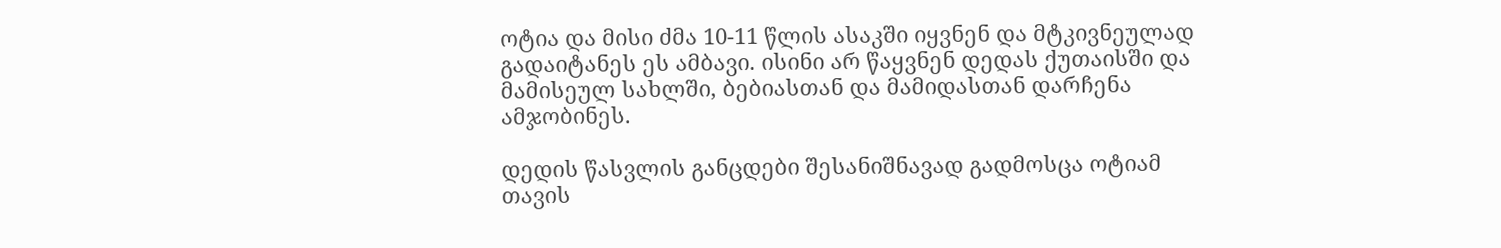ოტია და მისი ძმა 10-11 წლის ასაკში იყვნენ და მტკივნეულად გადაიტანეს ეს ამბავი. ისინი არ წაყვნენ დედას ქუთაისში და მამისეულ სახლში, ბებიასთან და მამიდასთან დარჩენა ამჯობინეს.

დედის წასვლის განცდები შესანიშნავად გადმოსცა ოტიამ თავის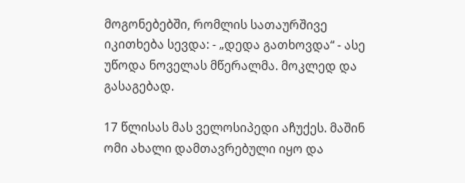მოგონებებში, რომლის სათაურშივე იკითხება სევდა: - „დედა გათხოვდა“ - ასე უწოდა ნოველას მწერალმა. მოკლედ და გასაგებად.

17 წლისას მას ველოსიპედი აჩუქეს. მაშინ ომი ახალი დამთავრებული იყო და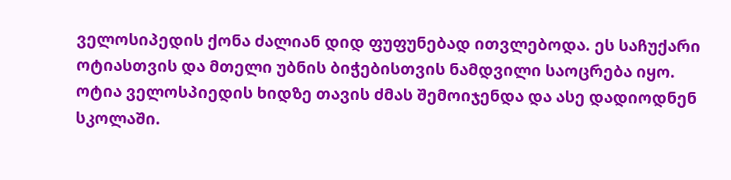ველოსიპედის ქონა ძალიან დიდ ფუფუნებად ითვლებოდა. ეს საჩუქარი ოტიასთვის და მთელი უბნის ბიჭებისთვის ნამდვილი საოცრება იყო. ოტია ველოსპიედის ხიდზე თავის ძმას შემოიჯენდა და ასე დადიოდნენ სკოლაში.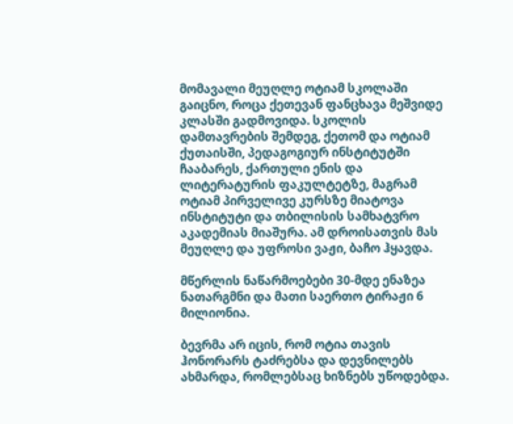მომავალი მეუღლე ოტიამ სკოლაში გაიცნო, როცა ქეთევან ფანცხავა მეშვიდე კლასში გადმოვიდა. სკოლის დამთავრების შემდეგ, ქეთომ და ოტიამ ქუთაისში, პედაგოგიურ ინსტიტუტში ჩააბარეს, ქართული ენის და ლიტერატურის ფაკულტეტზე, მაგრამ ოტიამ პირველივე კურსზე მიატოვა ინსტიტუტი და თბილისის სამხატვრო აკადემიას მიაშურა. ამ დროისათვის მას მეუღლე და უფროსი ვაჟი, ბაჩო ჰყავდა.

მწერლის ნაწარმოებები 30-მდე ენაზეა ნათარგმნი და მათი საერთო ტირაჟი 6 მილიონია.

ბევრმა არ იცის, რომ ოტია თავის ჰონორარს ტაძრებსა და დევნილებს ახმარდა, რომლებსაც ხიზნებს უწოდებდა.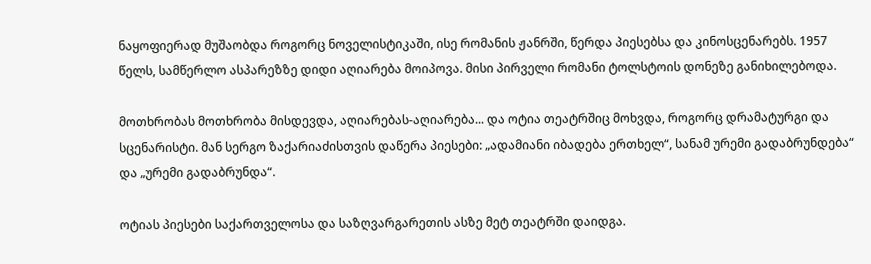ნაყოფიერად მუშაობდა როგორც ნოველისტიკაში, ისე რომანის ჟანრში, წერდა პიესებსა და კინოსცენარებს. 1957 წელს, სამწერლო ასპარეზზე დიდი აღიარება მოიპოვა. მისი პირველი რომანი ტოლსტოის დონეზე განიხილებოდა.

მოთხრობას მოთხრობა მისდევდა, აღიარებას-აღიარება... და ოტია თეატრშიც მოხვდა, როგორც დრამატურგი და სცენარისტი. მან სერგო ზაქარიაძისთვის დაწერა პიესები: „ადამიანი იბადება ერთხელ“, სანამ ურემი გადაბრუნდება“ და „ურემი გადაბრუნდა“.

ოტიას პიესები საქართველოსა და საზღვარგარეთის ასზე მეტ თეატრში დაიდგა.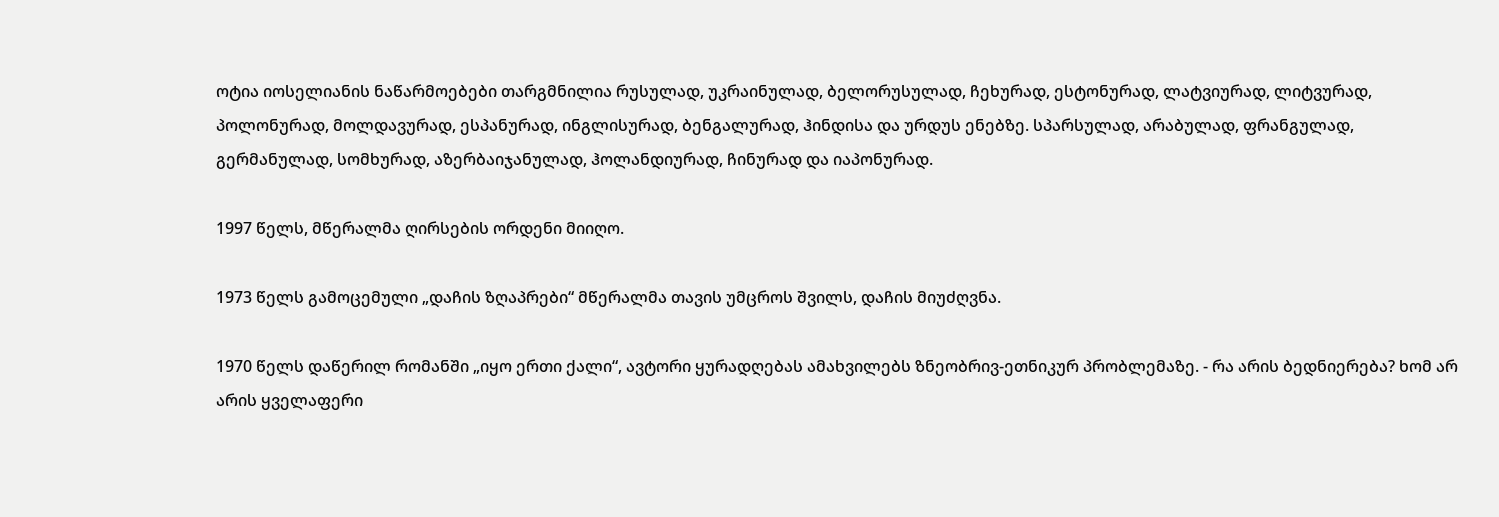ოტია იოსელიანის ნაწარმოებები თარგმნილია რუსულად, უკრაინულად, ბელორუსულად, ჩეხურად, ესტონურად, ლატვიურად, ლიტვურად, პოლონურად, მოლდავურად, ესპანურად, ინგლისურად, ბენგალურად, ჰინდისა და ურდუს ენებზე. სპარსულად, არაბულად, ფრანგულად, გერმანულად, სომხურად, აზერბაიჯანულად, ჰოლანდიურად, ჩინურად და იაპონურად.

1997 წელს, მწერალმა ღირსების ორდენი მიიღო.

1973 წელს გამოცემული „დაჩის ზღაპრები“ მწერალმა თავის უმცროს შვილს, დაჩის მიუძღვნა.

1970 წელს დაწერილ რომანში „იყო ერთი ქალი“, ავტორი ყურადღებას ამახვილებს ზნეობრივ-ეთნიკურ პრობლემაზე. - რა არის ბედნიერება? ხომ არ არის ყველაფერი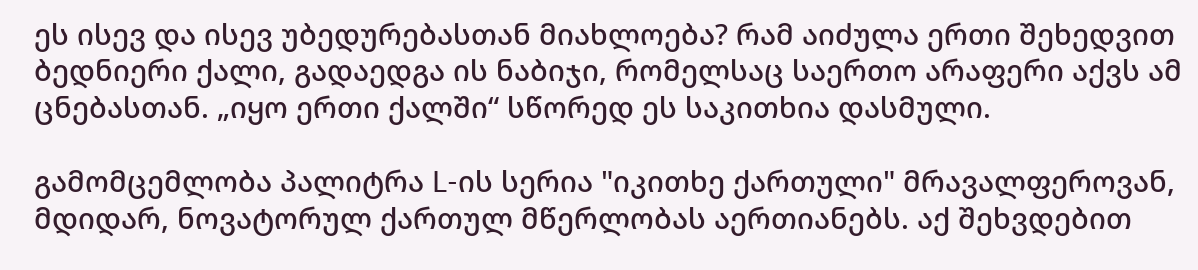ეს ისევ და ისევ უბედურებასთან მიახლოება? რამ აიძულა ერთი შეხედვით ბედნიერი ქალი, გადაედგა ის ნაბიჯი, რომელსაც საერთო არაფერი აქვს ამ ცნებასთან. „იყო ერთი ქალში“ სწორედ ეს საკითხია დასმული.

გამომცემლობა პალიტრა L-ის სერია "იკითხე ქართული" მრავალფეროვან, მდიდარ, ნოვატორულ ქართულ მწერლობას აერთიანებს. აქ შეხვდებით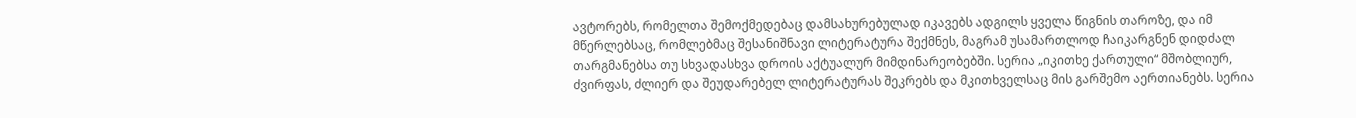ავტორებს, რომელთა შემოქმედებაც დამსახურებულად იკავებს ადგილს ყველა წიგნის თაროზე, და იმ მწერლებსაც, რომლებმაც შესანიშნავი ლიტერატურა შექმნეს, მაგრამ უსამართლოდ ჩაიკარგნენ დიდძალ თარგმანებსა თუ სხვადასხვა დროის აქტუალურ მიმდინარეობებში. სერია „იკითხე ქართული“ მშობლიურ, ძვირფას, ძლიერ და შეუდარებელ ლიტერატურას შეკრებს და მკითხველსაც მის გარშემო აერთიანებს. სერია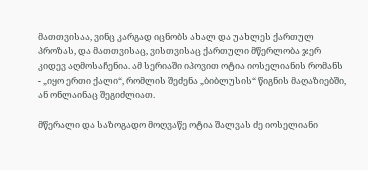მათთვისაა, ვინც კარგად იცნობს ახალ და უახლეს ქართულ პროზას, და მათთვისაც, ვისთვისაც ქართული მწერლობა ჯერ კიდევ აღმოსაჩენია. ამ სერიაში იპოვით ოტია იოსელიანის რომანს - „იყო ერთი ქალი“, რომლის შეძენა „ბიბლუსის“ წიგნის მაღაზიებში, ან ონლაინაც შეგიძლიათ.

მწერალი და საზოგადო მოღვაწე ოტია შალვას ძე იოსელიანი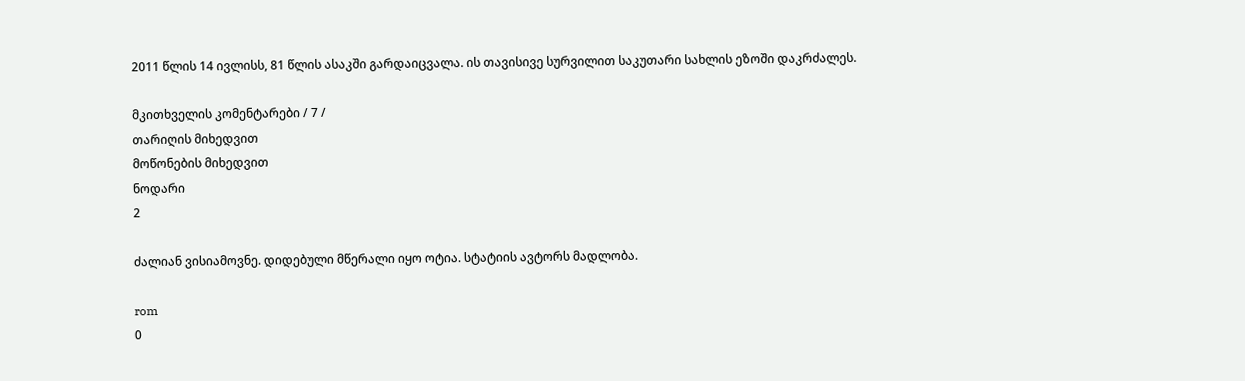2011 წლის 14 ივლისს, 81 წლის ასაკში გარდაიცვალა. ის თავისივე სურვილით საკუთარი სახლის ეზოში დაკრძალეს.

მკითხველის კომენტარები / 7 /
თარიღის მიხედვით
მოწონების მიხედვით
ნოდარი
2

ძალიან ვისიამოვნე. დიდებული მწერალი იყო ოტია. სტატიის ავტორს მადლობა.

rom
0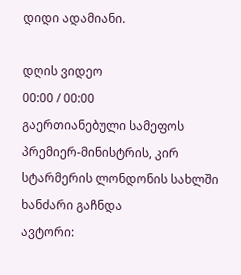დიდი ადამიანი.

დღის ვიდეო
00:00 / 00:00
გაერთიანებული სამეფოს პრემიერ-მინისტრის, კირ სტარმერის ლონდონის სახლში ხანძარი გაჩნდა
ავტორი: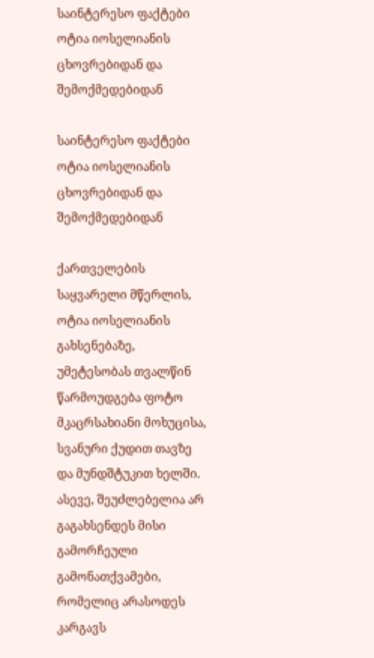საინტერესო ფაქტები ოტია იოსელიანის ცხოვრებიდან და შემოქმედებიდან

საინტერესო ფაქტები ოტია იოსელიანის ცხოვრებიდან და შემოქმედებიდან

ქართველების საყვარელი მწერლის, ოტია იოსელიანის გახსენებაზე, უმეტესობას თვალწინ წარმოუდგება ფოტო მკაცრსახიანი მოხუცისა, სვანური ქუდით თავზე და მუნდშტუკით ხელში. ასევე, შეუძლებელია არ გაგახსენდეს მისი გამორჩეული გამონათქვამები, რომელიც არასოდეს კარგავს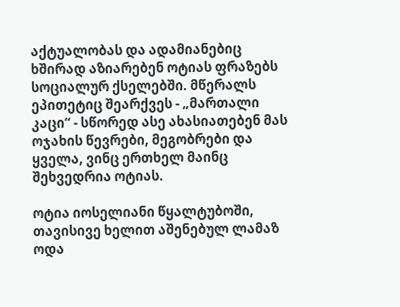აქტუალობას და ადამიანებიც ხშირად აზიარებენ ოტიას ფრაზებს სოციალურ ქსელებში. მწერალს ეპითეტიც შეარქვეს - „მართალი კაცი“ - სწორედ ასე ახასიათებენ მას ოჯახის წევრები, მეგობრები და ყველა, ვინც ერთხელ მაინც შეხვედრია ოტიას.

ოტია იოსელიანი წყალტუბოში, თავისივე ხელით აშენებულ ლამაზ ოდა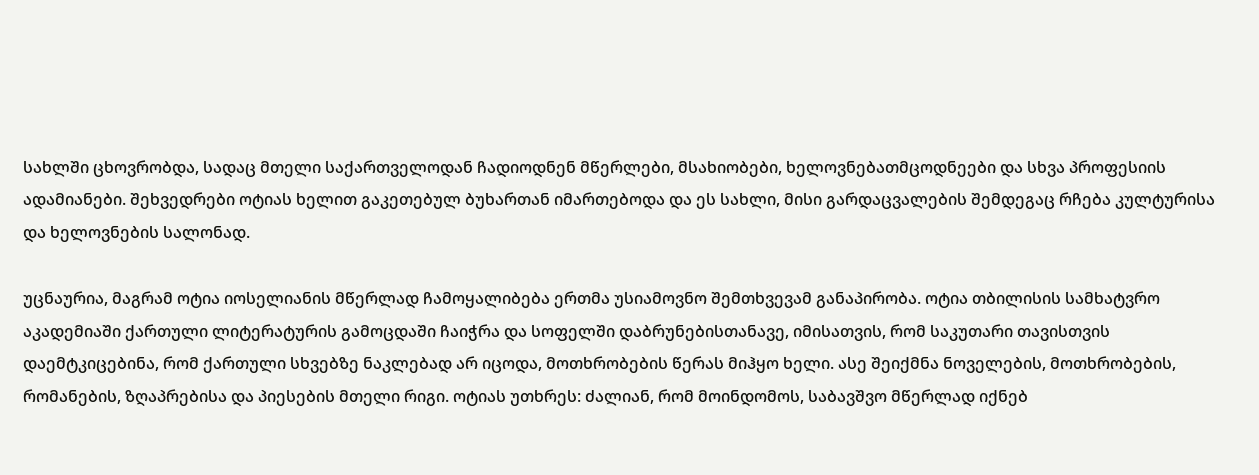სახლში ცხოვრობდა, სადაც მთელი საქართველოდან ჩადიოდნენ მწერლები, მსახიობები, ხელოვნებათმცოდნეები და სხვა პროფესიის ადამიანები. შეხვედრები ოტიას ხელით გაკეთებულ ბუხართან იმართებოდა და ეს სახლი, მისი გარდაცვალების შემდეგაც რჩება კულტურისა და ხელოვნების სალონად.

უცნაურია, მაგრამ ოტია იოსელიანის მწერლად ჩამოყალიბება ერთმა უსიამოვნო შემთხვევამ განაპირობა. ოტია თბილისის სამხატვრო აკადემიაში ქართული ლიტერატურის გამოცდაში ჩაიჭრა და სოფელში დაბრუნებისთანავე, იმისათვის, რომ საკუთარი თავისთვის დაემტკიცებინა, რომ ქართული სხვებზე ნაკლებად არ იცოდა, მოთხრობების წერას მიჰყო ხელი. ასე შეიქმნა ნოველების, მოთხრობების, რომანების, ზღაპრებისა და პიესების მთელი რიგი. ოტიას უთხრეს: ძალიან, რომ მოინდომოს, საბავშვო მწერლად იქნებ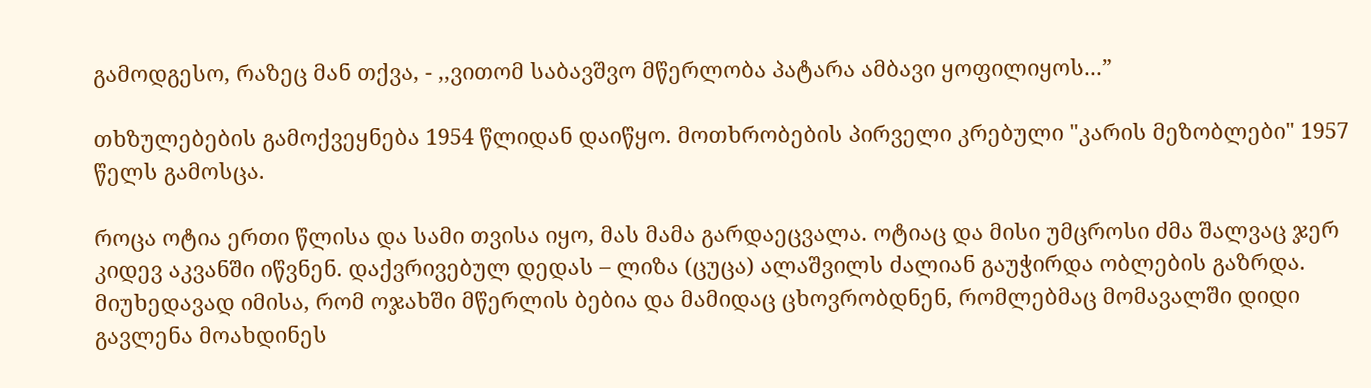გამოდგესო, რაზეც მან თქვა, - ,,ვითომ საბავშვო მწერლობა პატარა ამბავი ყოფილიყოს...”

თხზულებების გამოქვეყნება 1954 წლიდან დაიწყო. მოთხრობების პირველი კრებული "კარის მეზობლები" 1957 წელს გამოსცა.

როცა ოტია ერთი წლისა და სამი თვისა იყო, მას მამა გარდაეცვალა. ოტიაც და მისი უმცროსი ძმა შალვაც ჯერ კიდევ აკვანში იწვნენ. დაქვრივებულ დედას – ლიზა (ცუცა) ალაშვილს ძალიან გაუჭირდა ობლების გაზრდა. მიუხედავად იმისა, რომ ოჯახში მწერლის ბებია და მამიდაც ცხოვრობდნენ, რომლებმაც მომავალში დიდი გავლენა მოახდინეს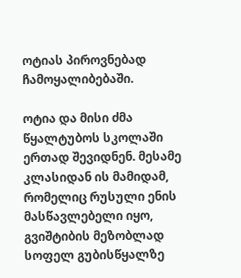ოტიას პიროვნებად ჩამოყალიბებაში.

ოტია და მისი ძმა წყალტუბოს სკოლაში ერთად შევიდნენ. მესამე კლასიდან ის მამიდამ, რომელიც რუსული ენის მასწავლებელი იყო, გვიშტიბის მეზობლად სოფელ გუბისწყალზე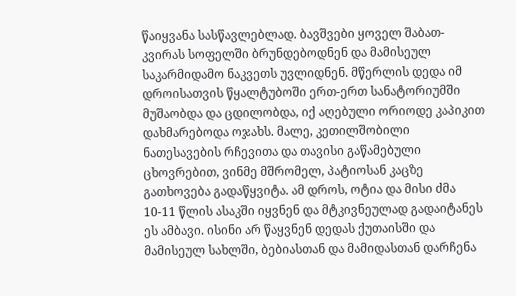წაიყვანა სასწავლებლად. ბავშვები ყოველ შაბათ-კვირას სოფელში ბრუნდებოდნენ და მამისეულ საკარმიდამო ნაკვეთს უვლიდნენ. მწერლის დედა იმ დროისათვის წყალტუბოში ერთ-ერთ სანატორიუმში მუშაობდა და ცდილობდა, იქ აღებული ორიოდე კაპიკით დახმარებოდა ოჯახს. მალე, კეთილშობილი ნათესავების რჩევითა და თავისი გაწამებული ცხოვრებით, ვინმე მშრომელ, პატიოსან კაცზე გათხოვება გადაწყვიტა. ამ დროს, ოტია და მისი ძმა 10-11 წლის ასაკში იყვნენ და მტკივნეულად გადაიტანეს ეს ამბავი. ისინი არ წაყვნენ დედას ქუთაისში და მამისეულ სახლში, ბებიასთან და მამიდასთან დარჩენა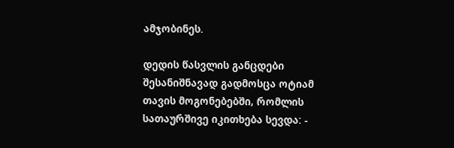ამჯობინეს.

დედის წასვლის განცდები შესანიშნავად გადმოსცა ოტიამ თავის მოგონებებში, რომლის სათაურშივე იკითხება სევდა: -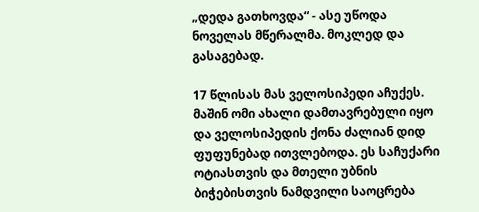„დედა გათხოვდა“ - ასე უწოდა ნოველას მწერალმა. მოკლედ და გასაგებად.

17 წლისას მას ველოსიპედი აჩუქეს. მაშინ ომი ახალი დამთავრებული იყო და ველოსიპედის ქონა ძალიან დიდ ფუფუნებად ითვლებოდა. ეს საჩუქარი ოტიასთვის და მთელი უბნის ბიჭებისთვის ნამდვილი საოცრება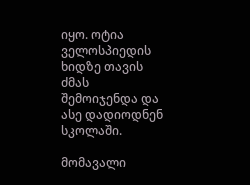იყო. ოტია ველოსპიედის ხიდზე თავის ძმას შემოიჯენდა და ასე დადიოდნენ სკოლაში.

მომავალი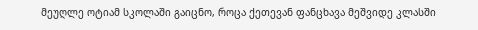მეუღლე ოტიამ სკოლაში გაიცნო, როცა ქეთევან ფანცხავა მეშვიდე კლასში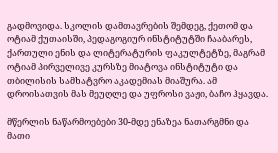გადმოვიდა. სკოლის დამთავრების შემდეგ, ქეთომ და ოტიამ ქუთაისში, პედაგოგიურ ინსტიტუტში ჩააბარეს, ქართული ენის და ლიტერატურის ფაკულტეტზე, მაგრამ ოტიამ პირველივე კურსზე მიატოვა ინსტიტუტი და თბილისის სამხატვრო აკადემიას მიაშურა. ამ დროისათვის მას მეუღლე და უფროსი ვაჟი, ბაჩო ჰყავდა.

მწერლის ნაწარმოებები 30-მდე ენაზეა ნათარგმნი და მათი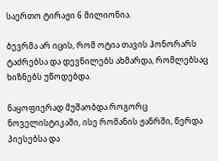საერთო ტირაჟი 6 მილიონია.

ბევრმა არ იცის, რომ ოტია თავის ჰონორარს ტაძრებსა და დევნილებს ახმარდა, რომლებსაც ხიზნებს უწოდებდა.

ნაყოფიერად მუშაობდა როგორც ნოველისტიკაში, ისე რომანის ჟანრში, წერდა პიესებსა და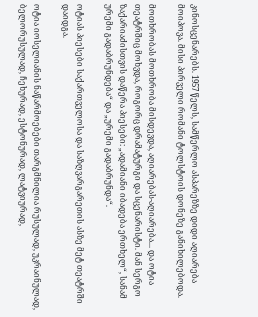კინოსცენარებს. 1957 წელს, სამწერლო ასპარეზზე დიდი აღიარება მოიპოვა. მისი პირველი რომანი ტოლსტოის დონეზე განიხილებოდა.

მოთხრობას მოთხრობა მისდევდა, აღიარებას-აღიარება... და ოტია თეატრშიც მოხვდა, როგორც დრამატურგი და სცენარისტი. მან სერგო ზაქარიაძისთვის დაწერა პიესები: „ადამიანი იბადება ერთხელ“, სანამ ურემი გადაბრუნდება“ და „ურემი გადაბრუნდა“.

ოტიას პიესები საქართველოსა და საზღვარგარეთის ასზე მეტ თეატრში დაიდგა.

ოტია იოსელიანის ნაწარმოებები თარგმნილია რუსულად, უკრაინულად, ბელორუსულად, ჩეხურად, ესტონურად, ლატვიურად,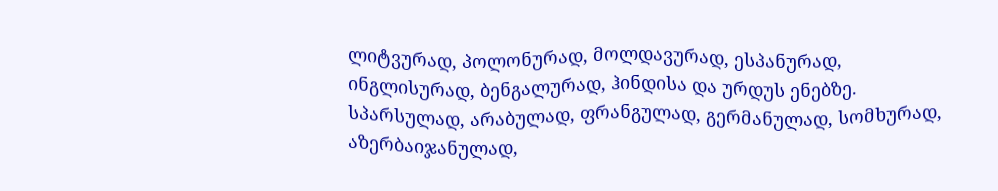ლიტვურად, პოლონურად, მოლდავურად, ესპანურად, ინგლისურად, ბენგალურად, ჰინდისა და ურდუს ენებზე. სპარსულად, არაბულად, ფრანგულად, გერმანულად, სომხურად, აზერბაიჯანულად,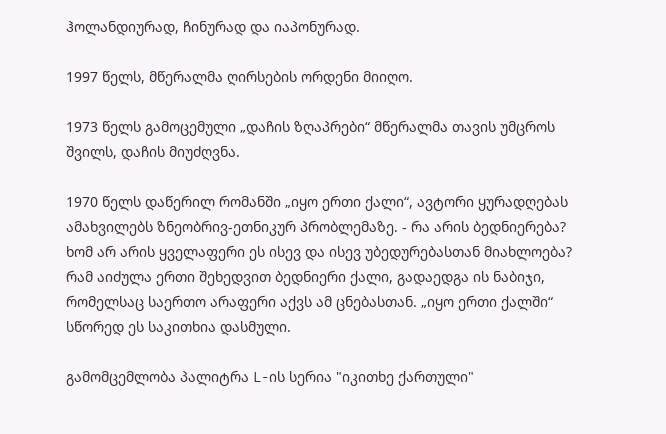ჰოლანდიურად, ჩინურად და იაპონურად.

1997 წელს, მწერალმა ღირსების ორდენი მიიღო.

1973 წელს გამოცემული „დაჩის ზღაპრები“ მწერალმა თავის უმცროს შვილს, დაჩის მიუძღვნა.

1970 წელს დაწერილ რომანში „იყო ერთი ქალი“, ავტორი ყურადღებას ამახვილებს ზნეობრივ-ეთნიკურ პრობლემაზე. - რა არის ბედნიერება? ხომ არ არის ყველაფერი ეს ისევ და ისევ უბედურებასთან მიახლოება? რამ აიძულა ერთი შეხედვით ბედნიერი ქალი, გადაედგა ის ნაბიჯი, რომელსაც საერთო არაფერი აქვს ამ ცნებასთან. „იყო ერთი ქალში“ სწორედ ეს საკითხია დასმული.

გამომცემლობა პალიტრა L-ის სერია "იკითხე ქართული"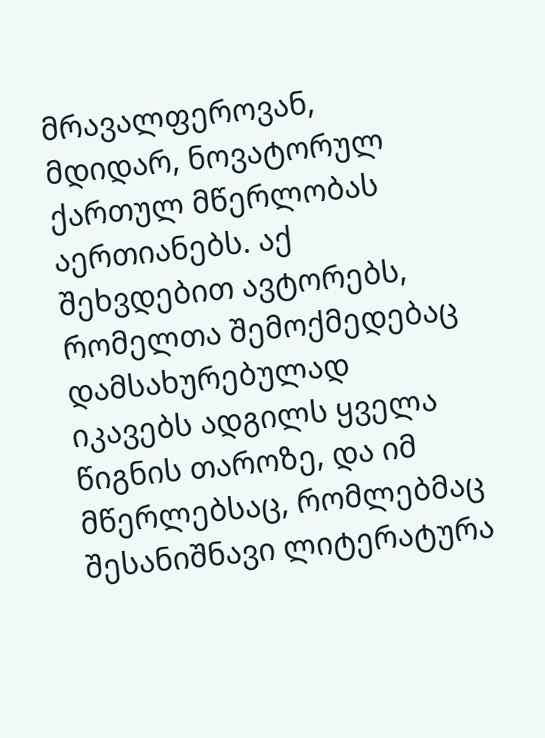მრავალფეროვან, მდიდარ, ნოვატორულ ქართულ მწერლობას აერთიანებს. აქ შეხვდებით ავტორებს, რომელთა შემოქმედებაც დამსახურებულად იკავებს ადგილს ყველა წიგნის თაროზე, და იმ მწერლებსაც, რომლებმაც შესანიშნავი ლიტერატურა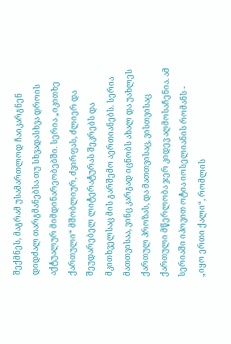შექმნეს, მაგრამ უსამართლოდ ჩაიკარგნენ დიდძალ თარგმანებსა თუ სხვადასხვა დროის აქტუალურ მიმდინარეობებში. სერია „იკითხე ქართული“ მშობლიურ, ძვირფას, ძლიერ და შეუდარებელ ლიტერატურას შეკრებს და მკითხველსაც მის გარშემო აერთიანებს. სერია მათთვისაა, ვინც კარგად იცნობს ახალ და უახლეს ქართულ პროზას, და მათთვისაც, ვისთვისაც ქართული მწერლობა ჯერ კიდევ აღმოსაჩენია. ამ სერიაში იპოვით ოტია იოსელიანის რომანს - „იყო ერთი ქალი“, რომლის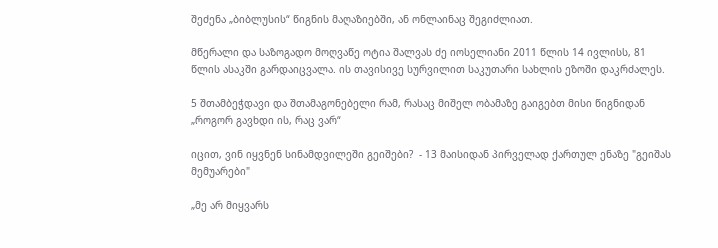შეძენა „ბიბლუსის“ წიგნის მაღაზიებში, ან ონლაინაც შეგიძლიათ.

მწერალი და საზოგადო მოღვაწე ოტია შალვას ძე იოსელიანი 2011 წლის 14 ივლისს, 81 წლის ასაკში გარდაიცვალა. ის თავისივე სურვილით საკუთარი სახლის ეზოში დაკრძალეს.

5 შთამბეჭდავი და შთამაგონებელი რამ, რასაც მიშელ ობამაზე გაიგებთ მისი წიგნიდან „როგორ გავხდი ის, რაც ვარ“

იცით, ვინ იყვნენ სინამდვილეში გეიშები?  - 13 მაისიდან პირველად ქართულ ენაზე "გეიშას მემუარები"

„მე არ მიყვარს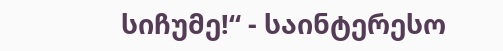სიჩუმე!“ - საინტერესო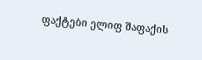ფაქტები ელიფ შაფაქის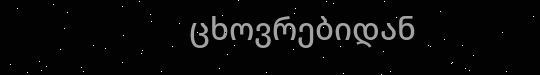ცხოვრებიდან